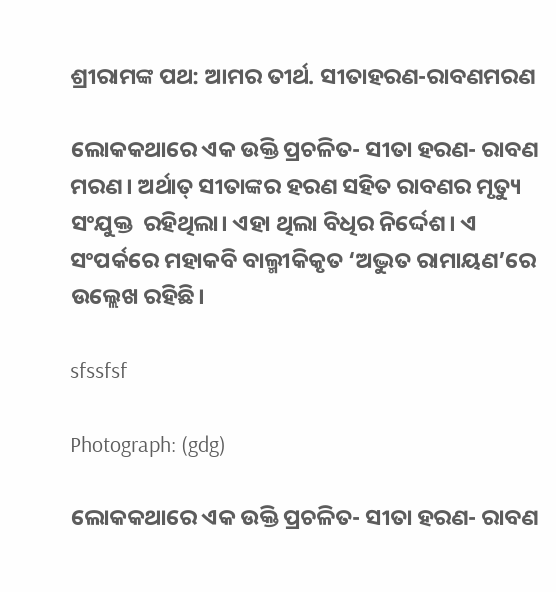ଶ୍ରୀରାମଙ୍କ ପଥ: ଆମର ତୀର୍ଥ. ସୀତାହରଣ-ରାବଣମରଣ

ଲୋକକଥାରେ ଏକ ଉକ୍ତି ପ୍ରଚଳିତ- ସୀତା ହରଣ- ରାବଣ ମରଣ। ଅର୍ଥାତ୍‌ ସୀତାଙ୍କର ହରଣ ସହିତ ରାବଣର ମୃତ୍ୟୁ ସଂଯୁକ୍ତ  ରହିଥିଲା। ଏହା ଥିଲା ବିଧିର ନିର୍ଦ୍ଦେଶ। ଏ ସଂପର୍କରେ ମହାକବି ବାଲ୍ମୀକିକୃତ ‘ଅଦ୍ଭୁତ ରାମାୟଣ’ରେ  ଉଲ୍ଲେଖ ରହିଛି।

sfssfsf

Photograph: (gdg)

ଲୋକକଥାରେ ଏକ ଉକ୍ତି ପ୍ରଚଳିତ- ସୀତା ହରଣ- ରାବଣ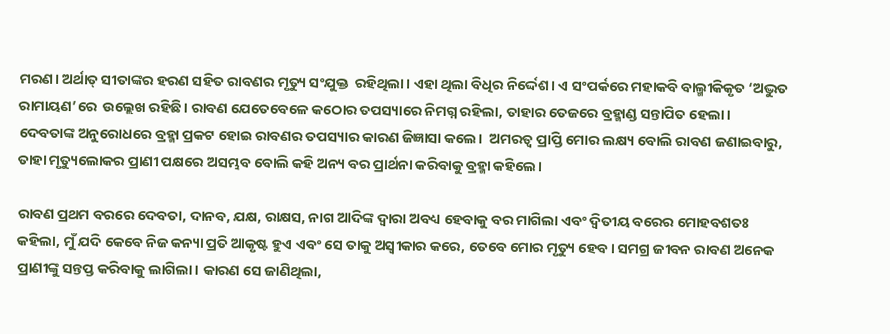ମରଣ। ଅର୍ଥାତ୍‌ ସୀତାଙ୍କର ହରଣ ସହିତ ରାବଣର ମୃତ୍ୟୁ ସଂଯୁକ୍ତ  ରହିଥିଲା। ଏହା ଥିଲା ବିଧିର ନିର୍ଦ୍ଦେଶ। ଏ ସଂପର୍କରେ ମହାକବି ବାଲ୍ମୀକିକୃତ ‘ଅଦ୍ଭୁତ ରାମାୟଣ’ରେ  ଉଲ୍ଲେଖ ରହିଛି। ରାବଣ ଯେତେବେଳେ କଠୋର ତପସ୍ୟାରେ ନିମଗ୍ନ ରହିଲା, ତାହାର ତେଜରେ ବ୍ରହ୍ମାଣ୍ଡ ସନ୍ତାପିତ ହେଲା। ଦେବତାଙ୍କ ଅନୁରୋଧରେ ବ୍ରହ୍ମା ପ୍ରକଟ ହୋଇ ରାବଣର ତପସ୍ୟାର କାରଣ ଜିଜ୍ଞାସା କଲେ।  ଅମରତ୍ବ ପ୍ରାପ୍ତି ମୋର ଲକ୍ଷ୍ୟ ବୋଲି ରାବଣ ଜଣାଇବାରୁ, ତାହା ମୃତ୍ୟୁଲୋକର ପ୍ରାଣୀ ପକ୍ଷରେ ଅସମ୍ଭବ ବୋଲି କହି ଅନ୍ୟ ବର ପ୍ରାର୍ଥନା କରିବାକୁ ବ୍ରହ୍ମା କହିଲେ।

ରାବଣ ପ୍ରଥମ ବରରେ ଦେବତା, ଦାନବ, ଯକ୍ଷ, ରାକ୍ଷସ, ନାଗ ଆଦିଙ୍କ ଦ୍ବାରା ଅବଧ୍ୟ ହେବାକୁ ବର ମାଗିଲା ଏବଂ ଦ୍ବିତୀୟ ବର‌େର ମୋହବଶତଃ କହିଲା, ମୁଁ ଯଦି କେବେ ନିଜ କନ୍ୟା ପ୍ରତି ଆକୃଷ୍ଟ ହୁଏ ଏବଂ ସେ ତାକୁ ଅସ୍ବୀକାର କରେ, ତେବେ ମୋର ମୃତ୍ୟୁ ହେବ। ସମଗ୍ର ଜୀବନ ରାବଣ ଅନେକ ପ୍ରାଣୀଙ୍କୁ ସନ୍ତପ୍ତ କରିବାକୁ ଲାଗିଲା। କାରଣ ସେ ଜାଣିଥିଲା,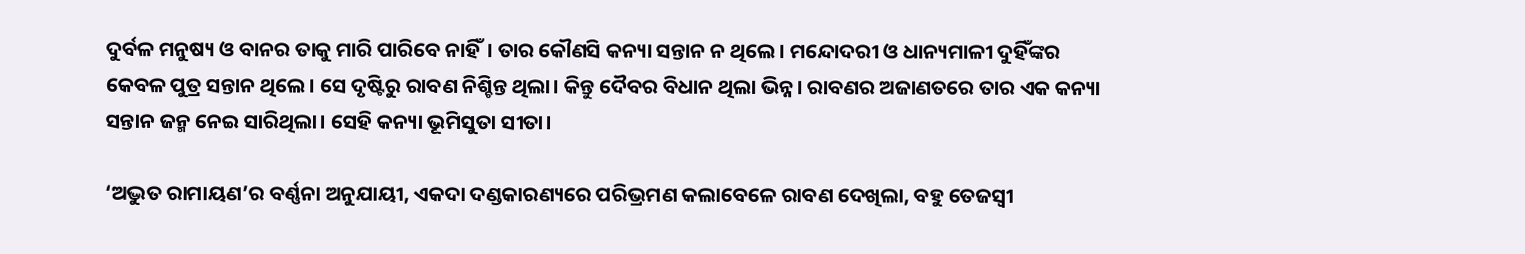ଦୁର୍ବଳ ମନୁଷ୍ୟ ଓ ବାନର ତାକୁ ମାରି ପାରିବେ ନାହିଁ। ତାର କୌଣସି କନ୍ୟା ସନ୍ତାନ ନ ଥିଲେ। ମନ୍ଦୋଦରୀ ଓ ଧାନ୍ୟମାଳୀ ଦୁହିଁଙ୍କର କେବଳ ପୁତ୍ର ସନ୍ତାନ ଥିଲେ। ସେ ଦୃଷ୍ଟିରୁ ରାବଣ ନିଶ୍ଚିନ୍ତ ଥିଲା। କିନ୍ତୁ ଦୈବର ବିଧାନ ଥିଲା ଭିନ୍ନ। ରାବଣର ଅଜାଣତରେ ତାର ଏକ କନ୍ୟା ସନ୍ତାନ ଜନ୍ମ ନେଇ ସାରିଥିଲା। ସେହି କନ୍ୟା ଭୂମିସୁତା ସୀତା।

‘ଅଦ୍ଭୁତ ରାମାୟଣ’ର ବର୍ଣ୍ଣନା ଅନୁଯାୟୀ, ଏକଦା ଦଣ୍ଡକାରଣ୍ୟରେ ପରିଭ୍ରମଣ କଲାବେଳେ ରାବଣ ଦେଖିଲା, ବହୁ ତେଜସ୍ବୀ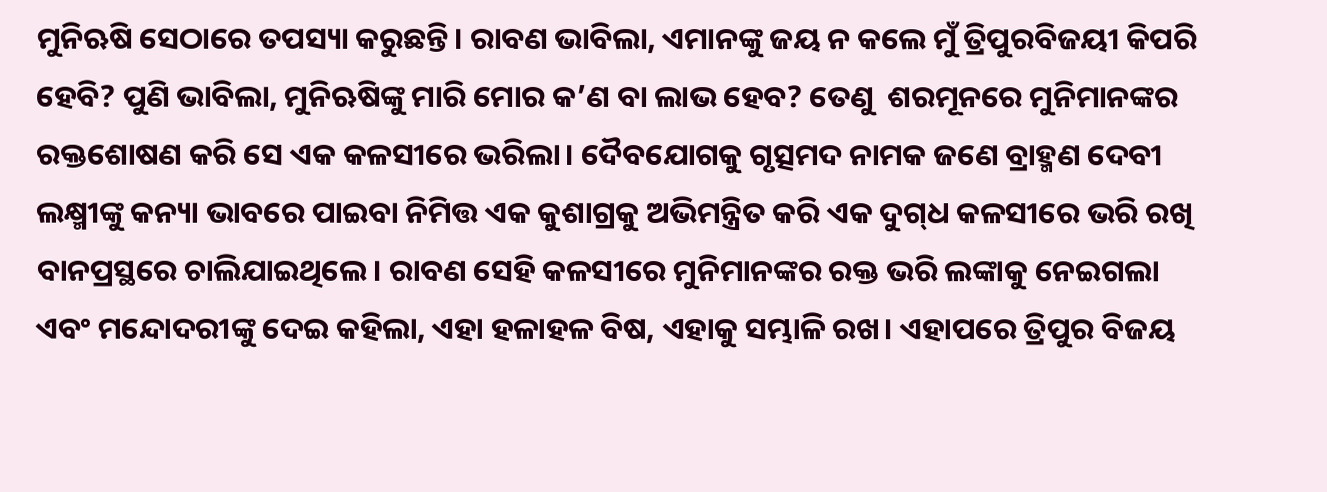ମୁନିଋଷି ସେଠାରେ ତପସ୍ୟା କରୁଛନ୍ତି। ରାବଣ ଭାବିଲା, ଏମାନଙ୍କୁ ଜୟ ନ କଲେ ମୁଁ ତ୍ରିପୁରବିଜୟୀ କିପରି ହେବି? ପୁଣି ଭାବିଲା, ମୁନିଋଷିଙ୍କୁ ମାରି ମୋର କ’ଣ ବା ଲାଭ ହେବ? ତେଣୁ  ଶରମୂନରେ ମୁନିମାନଙ୍କର ରକ୍ତଶୋଷଣ କରି ସେ ଏକ କଳସୀରେ ଭରିଲା। ଦୈବଯୋଗକୁ ଗୃତ୍ସମଦ ନାମକ ଜଣେ ବ୍ରାହ୍ମଣ ଦେବୀ ଲକ୍ଷ୍ମୀଙ୍କୁ କନ୍ୟା ଭାବରେ ପାଇବା ନିମିତ୍ତ ଏକ କୁଶାଗ୍ରକୁ ଅଭିମନ୍ତ୍ରିତ କରି ଏକ ଦୁଗ୍‌ଧ କଳସୀରେ ଭରି ରଖି ବାନପ୍ରସ୍ଥରେ ଚାଲିଯାଇଥିଲେ। ରାବଣ ସେହି କଳସୀରେ ମୁନିମାନଙ୍କର ରକ୍ତ ଭରି ଲଙ୍କାକୁ ନେଇଗଲା ଏବଂ ମନ୍ଦୋଦରୀଙ୍କୁ ଦେଇ କହିଲା, ଏହା ହଳାହଳ ବିଷ, ଏହାକୁ ସମ୍ଭାଳି ରଖ। ଏହାପରେ ତ୍ରିପୁର ବିଜୟ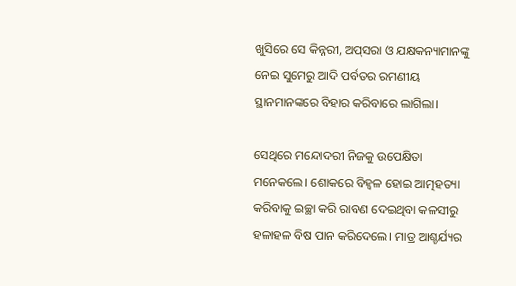ଖୁସିରେ ସେ କିନ୍ନରୀ, ଅପ୍‌ସରା ଓ ଯକ୍ଷକନ୍ୟାମାନଙ୍କୁ ନେଇ ସୁମେରୁ ଆଦି ପର୍ବତର ରମଣୀୟ ସ୍ଥାନମାନଙ୍କରେ ବିହାର କରିବାରେ ଲାଗିଲା।

ସେଥିରେ ମନ୍ଦୋଦରୀ ନିଜକୁ ଉପେକ୍ଷିତା ମନେକଲେ। ଶୋକରେ ବିହ୍ବଳ ହୋଇ ଆତ୍ମହତ୍ୟା କରିବାକୁ ଇଚ୍ଛା କରି ରାବଣ ଦେଇଥିବା କଳସୀରୁ ହଳାହଳ ବିଷ ପାନ କରିଦେଲେ। ମାତ୍ର ଆଶ୍ଚର୍ଯ୍ୟର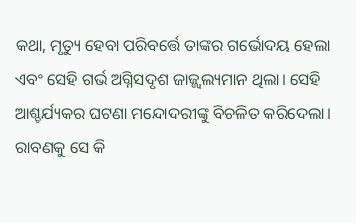କଥା, ମୃତ୍ୟୁ ହେବା ପରିବର୍ତ୍ତେ ତାଙ୍କର ଗର୍ଭୋଦୟ ହେଲା ଏବଂ ସେହି ଗର୍ଭ ଅଗ୍ନିସଦୃଶ ଜାଜ୍ଜ୍ବଲ୍ୟମାନ ଥିଲା। ସେହି ଆଶ୍ଚର୍ଯ୍ୟକର ଘଟଣା ମନ୍ଦୋଦରୀଙ୍କୁ ବିଚଳିତ କରିଦେଲା। ରାବଣକୁ ସେ କି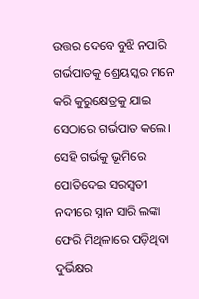ଉତ୍ତର ଦେବେ ବୁଝି ନପାରି ଗର୍ଭପାତକୁ ଶ୍ରେୟସ୍କର ମନେ କରି କୁରୁକ୍ଷେତ୍ରକୁ ଯାଇ ସେଠାରେ ଗର୍ଭପାତ କଲେ। ସେହି ଗର୍ଭକୁ ଭୂମିରେ ପୋତିଦେଇ ସରସ୍ବତୀ ନଦୀରେ ସ୍ନାନ ସାରି ଲଙ୍କା ଫେରି ମିଥିଳାରେ ପଡ଼ିଥିବା ଦୁର୍ଭିକ୍ଷର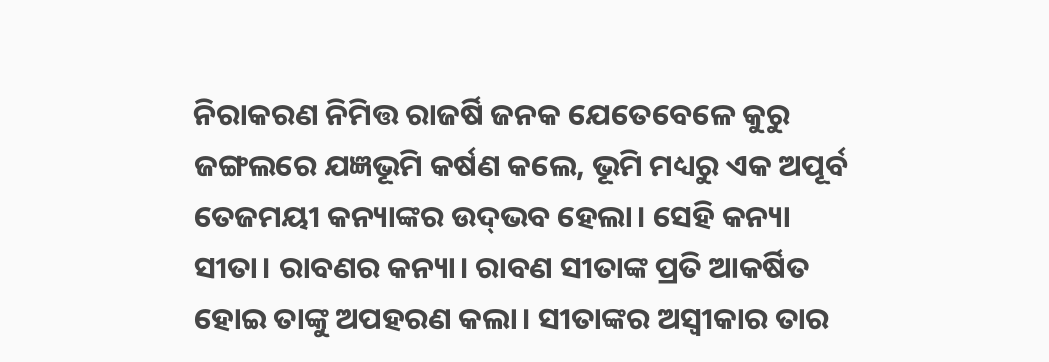ନିରାକରଣ ନିମିତ୍ତ ରାଜର୍ଷି ଜନକ ଯେତେବେଳେ କୁରୁ ଜଙ୍ଗଲରେ ଯଜ୍ଞଭୂମି କର୍ଷଣ କଲେ, ଭୂମି ମଧ୍ୟରୁ ଏକ ଅପୂର୍ବ ତେଜମୟୀ କନ୍ୟାଙ୍କର ଉଦ୍‌ଭବ ହେଲା। ସେହି କନ୍ୟା ସୀତା। ରାବଣର କନ୍ୟା। ରାବଣ ସୀତାଙ୍କ ପ୍ରତି ଆକର୍ଷିତ ହୋଇ ତାଙ୍କୁ ଅପହରଣ କଲା। ସୀତାଙ୍କର ଅସ୍ବୀକାର ତାର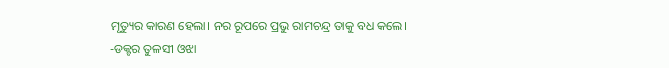ମୃତ୍ୟୁର କାରଣ ହେଲା। ନର ରୂପରେ ପ୍ରଭୁ ରାମଚନ୍ଦ୍ର ତାକୁ ବଧ କଲେ।
-ଡକ୍ଟର ତୁଳସୀ ଓଝା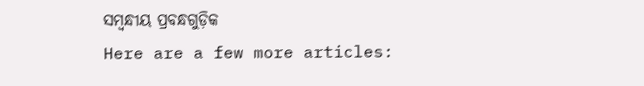ସମ୍ବନ୍ଧୀୟ ପ୍ରବନ୍ଧଗୁଡ଼ିକ
Here are a few more articles: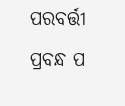ପରବର୍ତ୍ତୀ ପ୍ରବନ୍ଧ ପ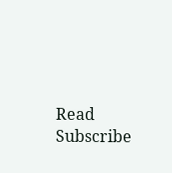Read
Subscribe